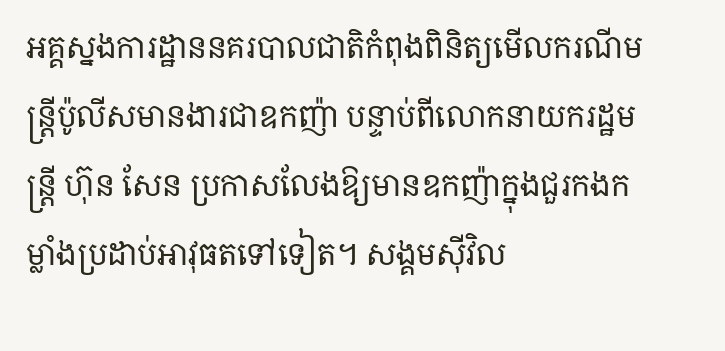អគ្គស្នងការដ្ឋាននគរបាលជាតិកំពុងពិនិត្យមើលករណីមន្ត្រីប៉ូលីសមានងារជាឧកញ៉ា បន្ទាប់ពីលោកនាយករដ្ឋមន្ត្រី ហ៊ុន សែន ប្រកាសលែងឱ្យមានឧកញ៉ាក្នុងជួរកងកម្លាំងប្រដាប់អាវុធតទៅទៀត។ សង្គមស៊ីវិល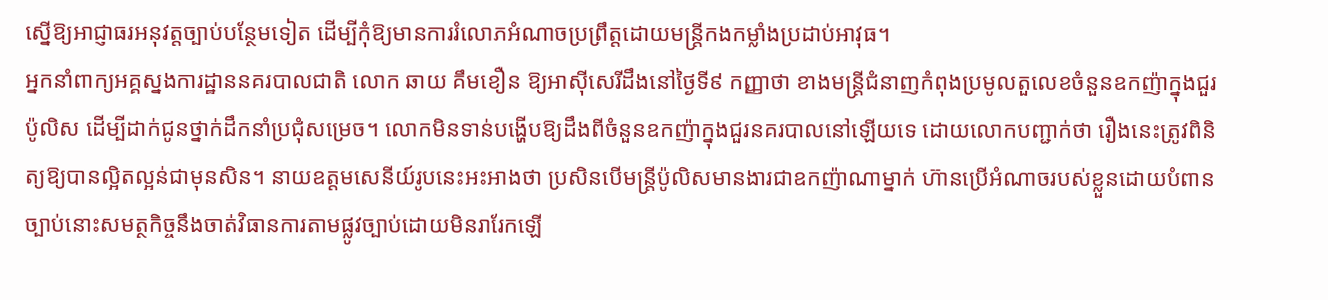ស្នើឱ្យអាជ្ញាធរអនុវត្តច្បាប់បន្ថែមទៀត ដើម្បីកុំឱ្យមានការរំលោភអំណាចប្រព្រឹត្តដោយមន្ត្រីកងកម្លាំងប្រដាប់អាវុធ។
អ្នកនាំពាក្យអគ្គស្នងការដ្ឋាននគរបាលជាតិ លោក ឆាយ គឹមខឿន ឱ្យអាស៊ីសេរីដឹងនៅថ្ងៃទី៩ កញ្ញាថា ខាងមន្ត្រីជំនាញកំពុងប្រមូលតួលេខចំនួនឧកញ៉ាក្នុងជួរប៉ូលិស ដើម្បីដាក់ជូនថ្នាក់ដឹកនាំប្រជុំសម្រេច។ លោកមិនទាន់បង្ហើបឱ្យដឹងពីចំនួនឧកញ៉ាក្នុងជួរនគរបាលនៅឡើយទេ ដោយលោកបញ្ជាក់ថា រឿងនេះត្រូវពិនិត្យឱ្យបានល្អិតល្អន់ជាមុនសិន។ នាយឧត្ដមសេនីយ៍រូបនេះអះអាងថា ប្រសិនបើមន្ត្រីប៉ូលិសមានងារជាឧកញ៉ាណាម្នាក់ ហ៊ានប្រើអំណាចរបស់ខ្លួនដោយបំពានច្បាប់នោះសមត្ថកិច្ចនឹងចាត់វិធានការតាមផ្លូវច្បាប់ដោយមិនរារែកឡើ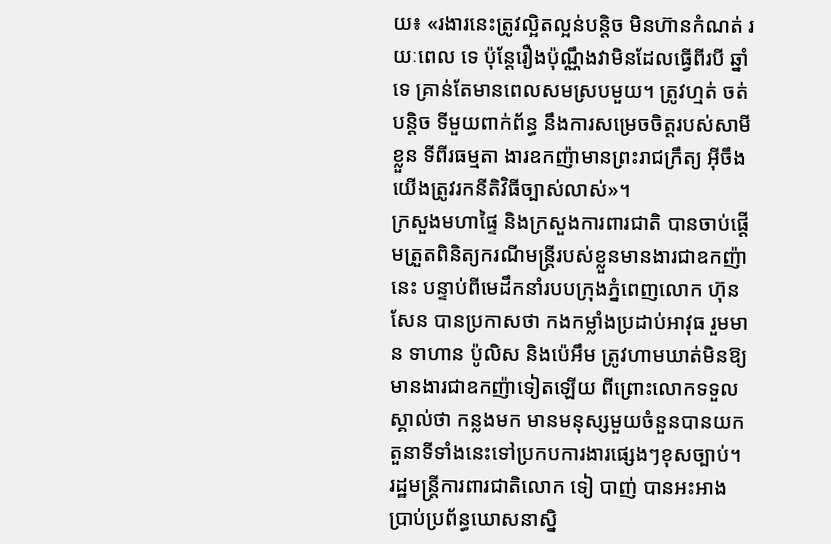យ៖ «រងារនេះត្រូវល្អិតល្អន់បន្តិច មិនហ៊ានកំណត់ រយៈពេល ទេ ប៉ុន្តែរឿងប៉ុណ្ណឹងវាមិនដែលធ្វើពីរបី ឆ្នាំទេ គ្រាន់តែមានពេលសមស្របមួយ។ ត្រូវហ្មត់ ចត់បន្តិច ទីមួយពាក់ព័ន្ធ នឹងការសម្រេចចិត្តរបស់សាមីខ្លួន ទីពីរធម្មតា ងារឧកញ៉ាមានព្រះរាជក្រឹត្យ អ៊ីចឹងយើងត្រូវរកនីតិវិធីច្បាស់លាស់»។
ក្រសួងមហាផ្ទៃ និងក្រសួងការពារជាតិ បានចាប់ផ្ដើមត្រួតពិនិត្យករណីមន្ត្រីរបស់ខ្លួនមានងារជាឧកញ៉ានេះ បន្ទាប់ពីមេដឹកនាំរបបក្រុងភ្នំពេញលោក ហ៊ុន សែន បានប្រកាសថា កងកម្លាំងប្រដាប់អាវុធ រួមមាន ទាហាន ប៉ូលិស និងប៉េអឹម ត្រូវហាមឃាត់មិនឱ្យមានងារជាឧកញ៉ាទៀតឡើយ ពីព្រោះលោកទទួលស្គាល់ថា កន្លងមក មានមនុស្សមួយចំនួនបានយកតួនាទីទាំងនេះទៅប្រកបការងារផ្សេងៗខុសច្បាប់។
រដ្ឋមន្ត្រីការពារជាតិលោក ទៀ បាញ់ បានអះអាងប្រាប់ប្រព័ន្ធឃោសនាស្និ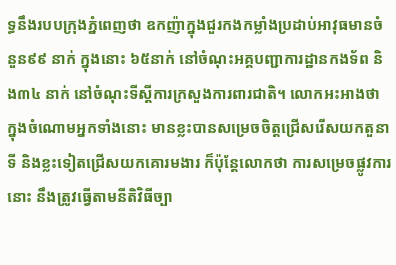ទ្ធនឹងរបបក្រុងភ្នំពេញថា ឧកញ៉ាក្នុងជួរកងកម្លាំងប្រដាប់អាវុធមានចំនួន៩៩ នាក់ ក្នុងនោះ ៦៥នាក់ នៅចំណុះអគ្គបញ្ជាការដ្ឋានកងទ័ព និង៣៤ នាក់ នៅចំណុះទីស្តីការក្រសួងការពារជាតិ។ លោកអះអាងថា ក្នុងចំណោមអ្នកទាំងនោះ មានខ្លះបានសម្រេចចិត្តជ្រើសរើសយកតួនាទី និងខ្លះទៀតជ្រើសយកគោរមងារ ក៏ប៉ុន្តែលោកថា ការសម្រេចផ្លូវការនោះ នឹងត្រូវធ្វើតាមនីតិវិធីច្បា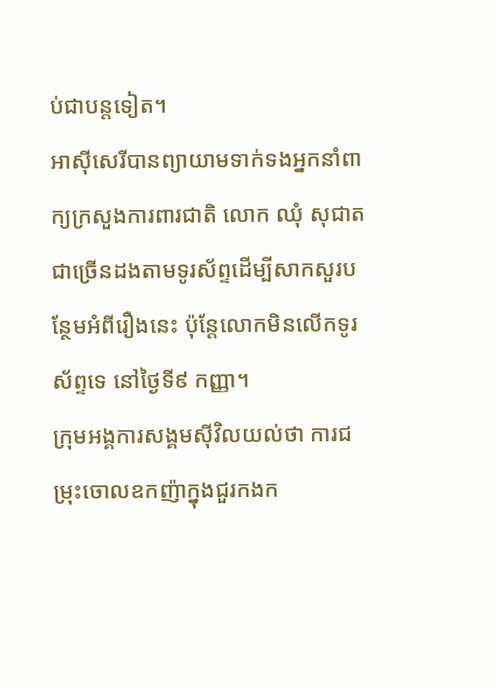ប់ជាបន្តទៀត។
អាស៊ីសេរីបានព្យាយាមទាក់ទងអ្នកនាំពាក្យក្រសួងការពារជាតិ លោក ឈុំ សុជាត ជាច្រើនដងតាមទូរស័ព្ទដើម្បីសាកសួរបន្ថែមអំពីរឿងនេះ ប៉ុន្តែលោកមិនលើកទូរស័ព្ទទេ នៅថ្ងៃទី៩ កញ្ញា។
ក្រុមអង្គការសង្គមស៊ីវិលយល់ថា ការជម្រុះចោលឧកញ៉ាក្នុងជួរកងក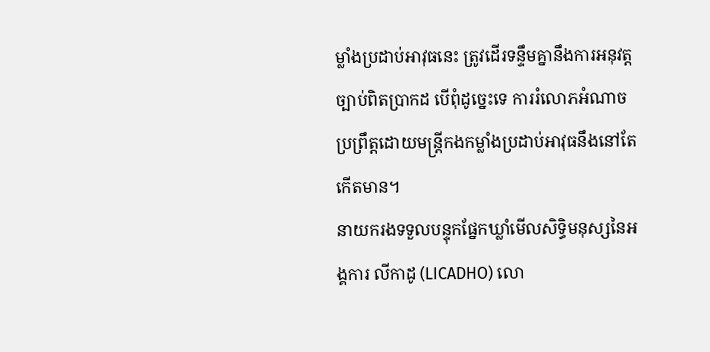ម្លាំងប្រដាប់អាវុធនេះ ត្រូវដើរទន្ទឹមគ្នានឹងការអនុវត្តច្បាប់ពិតប្រាកដ បើពុំដូច្នេះទេ ការរំលោភអំណាចប្រព្រឹត្តដោយមន្ត្រីកងកម្លាំងប្រដាប់អាវុធនឹងនៅតែកើតមាន។
នាយករងទទួលបន្ទុកផ្នែកឃ្លាំមើលសិទ្ធិមនុស្សនៃអង្គការ លីកាដូ (LICADHO) លោ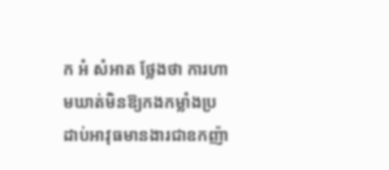ក អំ សំអាត ថ្លែងថា ការហាមឃាត់មិនឱ្យកងកម្លាំងប្រដាប់អាវុធមានងារជាឧកញ៉ា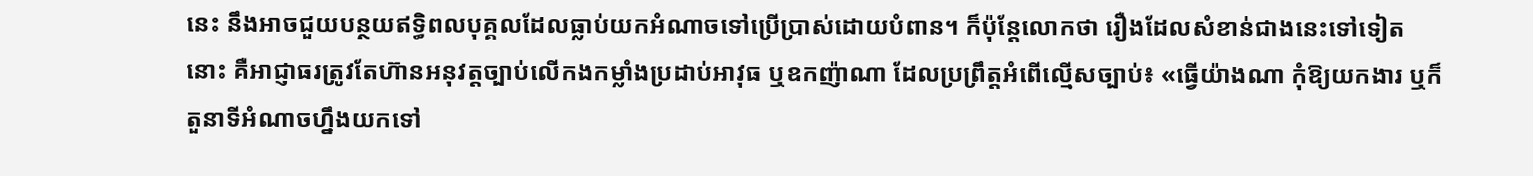នេះ នឹងអាចជួយបន្ថយឥទ្ធិពលបុគ្គលដែលធ្លាប់យកអំណាចទៅប្រើប្រាស់ដោយបំពាន។ ក៏ប៉ុន្តែលោកថា រឿងដែលសំខាន់ជាងនេះទៅទៀតនោះ គឺអាជ្ញាធរត្រូវតែហ៊ានអនុវត្តច្បាប់លើកងកម្លាំងប្រដាប់អាវុធ ឬឧកញ៉ាណា ដែលប្រព្រឹត្តអំពើល្មើសច្បាប់៖ «ធ្វើយ៉ាងណា កុំឱ្យយកងារ ឬក៏តួនាទីអំណាចហ្នឹងយកទៅ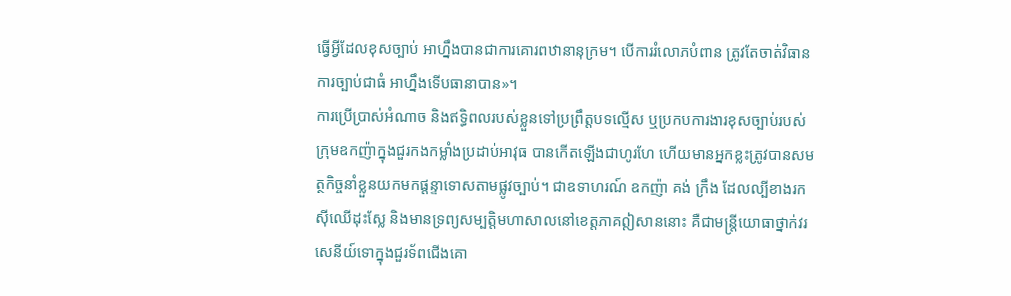ធ្វើអ្វីដែលខុសច្បាប់ អាហ្នឹងបានជាការគោរពឋានានុក្រម។ បើការរំលោភបំពាន ត្រូវតែចាត់វិធានការច្បាប់ជាធំ អាហ្នឹងទើបធានាបាន»។
ការប្រើប្រាស់អំណាច និងឥទ្ធិពលរបស់ខ្លួនទៅប្រព្រឹត្តបទល្មើស ឬប្រកបការងារខុសច្បាប់របស់ក្រុមឧកញ៉ាក្នុងជួរកងកម្លាំងប្រដាប់អាវុធ បានកើតឡើងជាហូរហែ ហើយមានអ្នកខ្លះត្រូវបានសមត្ថកិច្ចនាំខ្លួនយកមកផ្ដន្ទាទោសតាមផ្លូវច្បាប់។ ជាឧទាហរណ៍ ឧកញ៉ា គង់ ក្រឹង ដែលល្បីខាងរកស៊ីឈើដុះស្លែ និងមានទ្រព្យសម្បត្តិមហាសាលនៅខេត្តភាគឦសាននោះ គឺជាមន្ត្រីយោធាថ្នាក់វរសេនីយ៍ទោក្នុងជួរទ័ពជើងគោ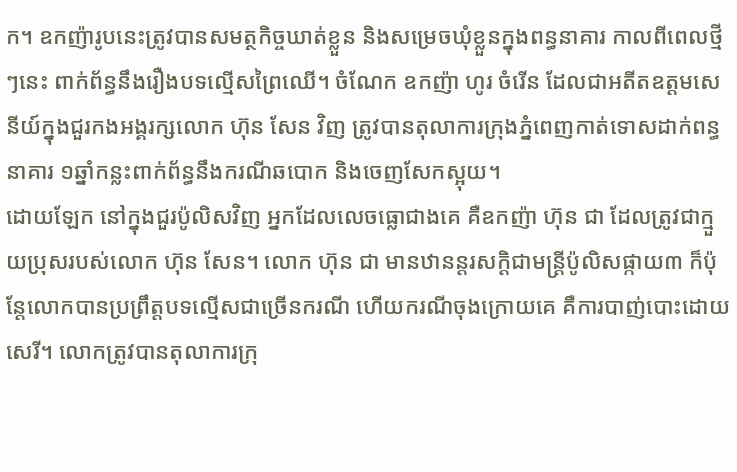ក។ ឧកញ៉ារូបនេះត្រូវបានសមត្ថកិច្ចឃាត់ខ្លួន និងសម្រេចឃុំខ្លួនក្នុងពន្ធនាគារ កាលពីពេលថ្មីៗនេះ ពាក់ព័ន្ធនឹងរឿងបទល្មើសព្រៃឈើ។ ចំណែក ឧកញ៉ា ហូរ ចំរើន ដែលជាអតីតឧត្ដមសេនីយ៍ក្នុងជួរកងអង្គរក្សលោក ហ៊ុន សែន វិញ ត្រូវបានតុលាការក្រុងភ្នំពេញកាត់ទោសដាក់ពន្ធនាគារ ១ឆ្នាំកន្លះពាក់ព័ន្ធនឹងករណីឆបោក និងចេញសែកស្អុយ។
ដោយឡែក នៅក្នុងជួរប៉ូលិសវិញ អ្នកដែលលេចធ្លោជាងគេ គឺឧកញ៉ា ហ៊ុន ជា ដែលត្រូវជាក្មួយប្រុសរបស់លោក ហ៊ុន សែន។ លោក ហ៊ុន ជា មានឋានន្តរសក្ដិជាមន្ត្រីប៉ូលិសផ្កាយ៣ ក៏ប៉ុន្តែលោកបានប្រព្រឹត្តបទល្មើសជាច្រើនករណី ហើយករណីចុងក្រោយគេ គឺការបាញ់បោះដោយសេរី។ លោកត្រូវបានតុលាការក្រុ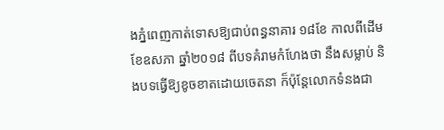ងភ្នំពេញកាត់ទោសឱ្យជាប់ពន្ធនាគារ ១៨ខែ កាលពីដើមខែឧសភា ឆ្នាំ២០១៨ ពីបទគំរាមកំហែងថា នឹងសម្លាប់ និងបទធ្វើឱ្យខូចខាតដោយចេតនា ក៏ប៉ុន្តែលោកទំនងជា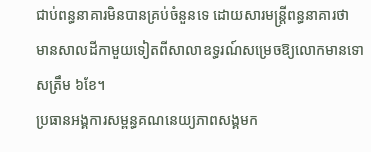ជាប់ពន្ធនាគារមិនបានគ្រប់ចំនួនទេ ដោយសារមន្ត្រីពន្ធនាគារថា មានសាលដីកាមួយទៀតពីសាលាឧទ្ធរណ៍សម្រេចឱ្យលោកមានទោសត្រឹម ៦ខែ។
ប្រធានអង្គការសម្ពន្ធគណនេយ្យភាពសង្គមក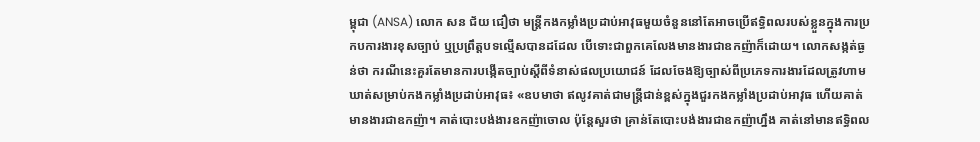ម្ពុជា (ANSA) លោក សន ជ័យ ជឿថា មន្ត្រីកងកម្លាំងប្រដាប់អាវុធមួយចំនួននៅតែអាចប្រើឥទ្ធិពលរបស់ខ្លួនក្នុងការប្រកបការងារខុសច្បាប់ ឬប្រព្រឹត្តបទល្មើសបានដដែល បើទោះជាពួកគេលែងមានងារជាឧកញ៉ាក៏ដោយ។ លោកសង្កត់ធ្ងន់ថា ករណីនេះគួរតែមានការបង្កើតច្បាប់ស្ដីពីទំនាស់ផលប្រយោជន៍ ដែលចែងឱ្យច្បាស់ពីប្រភេទការងារដែលត្រូវហាមឃាត់សម្រាប់កងកម្លាំងប្រដាប់អាវុធ៖ «ឧបមាថា ឥលូវគាត់ជាមន្ត្រីជាន់ខ្ពស់ក្នុងជួរកងកម្លាំងប្រដាប់អាវុធ ហើយគាត់មានងារជាឧកញ៉ា។ គាត់បោះបង់ងារឧកញ៉ាចោល ប៉ុន្តែសួរថា គ្រាន់តែបោះបង់ងារជាឧកញ៉ាហ្នឹង គាត់នៅមានឥទ្ធិពល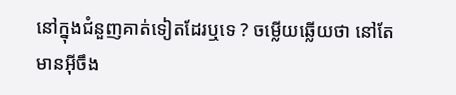នៅក្នុងជំនួញគាត់ទៀតដែរឬទេ ? ចម្លើយឆ្លើយថា នៅតែមានអ៊ីចឹង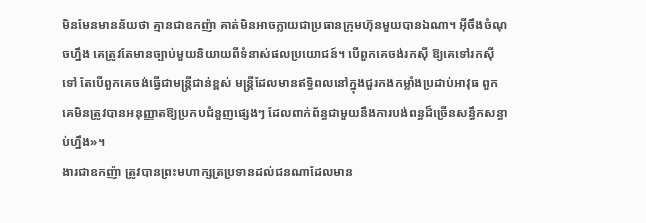មិនមែនមានន័យថា គ្មានជាឧកញ៉ា គាត់មិនអាចក្លាយជាប្រធានក្រុមហ៊ុនមួយបានឯណា។ អ៊ីចឹងចំណុចហ្នឹង គេត្រូវតែមានច្បាប់មួយនិយាយពីទំនាស់ផលប្រយោជន៍។ បើពួកគេចង់រកស៊ី ឱ្យគេទៅរកស៊ីទៅ តែបើពួកគេចង់ធ្វើជាមន្ត្រីជាន់ខ្ពស់ មន្ត្រីដែលមានឥទ្ធិពលនៅក្នុងជួរកងកម្លាំងប្រដាប់អាវុធ ពួកគេមិនត្រូវបានអនុញ្ញាតឱ្យប្រកបជំនួញផ្សេងៗ ដែលពាក់ព័ន្ធជាមួយនឹងការបង់ពន្ធដ៏ច្រើនសន្ធឹកសន្ធាប់ហ្នឹង»។
ងារជាឧកញ៉ា ត្រូវបានព្រះមហាក្សត្រប្រទានដល់ជនណាដែលមាន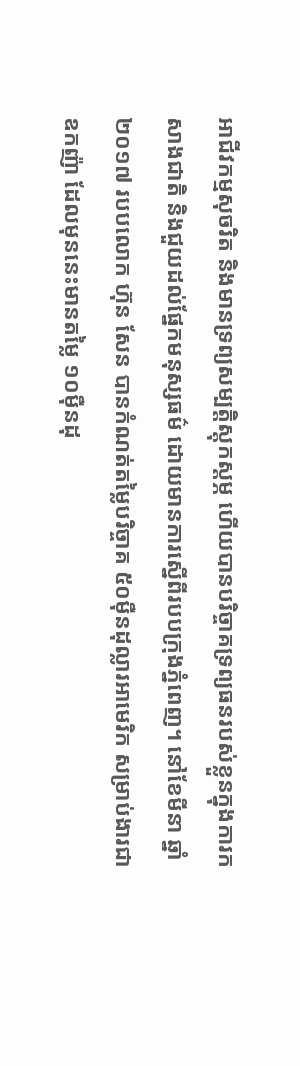អាជីវកម្មសុចរិត និងមានទ្រព្យសម្បត្តិស្តុកស្ដម្ភ ហើយបានបរិច្ចាគទ្រព្យធនរបស់ខ្លួនក្នុងការកសាងជាតិ និងជួយដល់ផ្នែកមនុស្សធម៌ ដោយមានការស្នើពីរបបក្រុងភ្នំពេញ។ នៅខែមីនា ឆ្នាំ២០១៧ របបលោក ហ៊ុន សែន បានកំណត់តម្លៃបរិច្ចាគ ៥០ម៉ឺនដុល្លារអាមេរិក សម្រាប់ងារជាឧកញ៉ា ដែលមុននេះមានតម្លៃ ១០ម៉ឺនដុ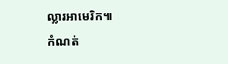ល្លារអាមេរិក៕
កំណត់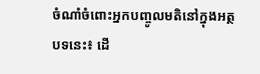ចំណាំចំពោះអ្នកបញ្ចូលមតិនៅក្នុងអត្ថបទនេះ៖ ដើ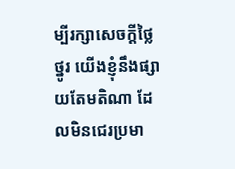ម្បីរក្សាសេចក្ដីថ្លៃថ្នូរ យើងខ្ញុំនឹងផ្សាយតែមតិណា ដែលមិនជេរប្រមា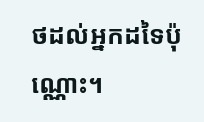ថដល់អ្នកដទៃប៉ុណ្ណោះ។